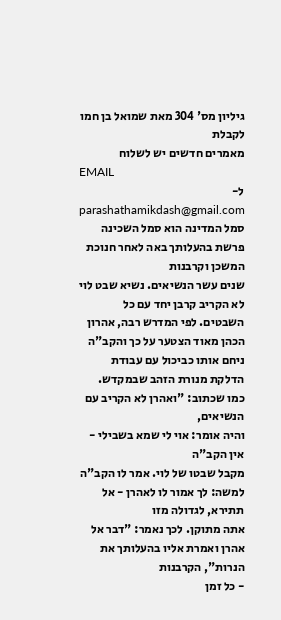גיליון מס' 304 מאת שמואל בן חמו
לקבלת
מאמרים חדשים יש לשלוח
EMAIL
ל-
parashathamikdash@gmail.com
סמל המדינה הוא סמל השכינה
פרשת בהעלותך באה לאחר חנוכת המשכן וקרבנות
שנים עשר הנשיאים. נשיא שבט לוי לא הקריב קרבן יחד עם כל השבטים. לפי המדרש רבה, אהרון
הכהן מאוד הצטער על כך והקב"ה ניחם אותו כביכול עם עבודת הדלקת מנורת הזהב שבמקדש.
כמו שכתוב: "ואהרן לא הקריב עם הנשיאים,
והיה אומר: אוי לי שמא בשבילי - אין הקב"ה
מקבל שבטו של לוי. אמר לו הקב"ה למשה: לך אמור לו לאהרן - אל תתירא, לגדולה מזו
אתה מתוקן. לכך נאמר: "דבר אל אהרן ואמרת אליו בהעלותך את הנרות", הקרבנות
- כל זמן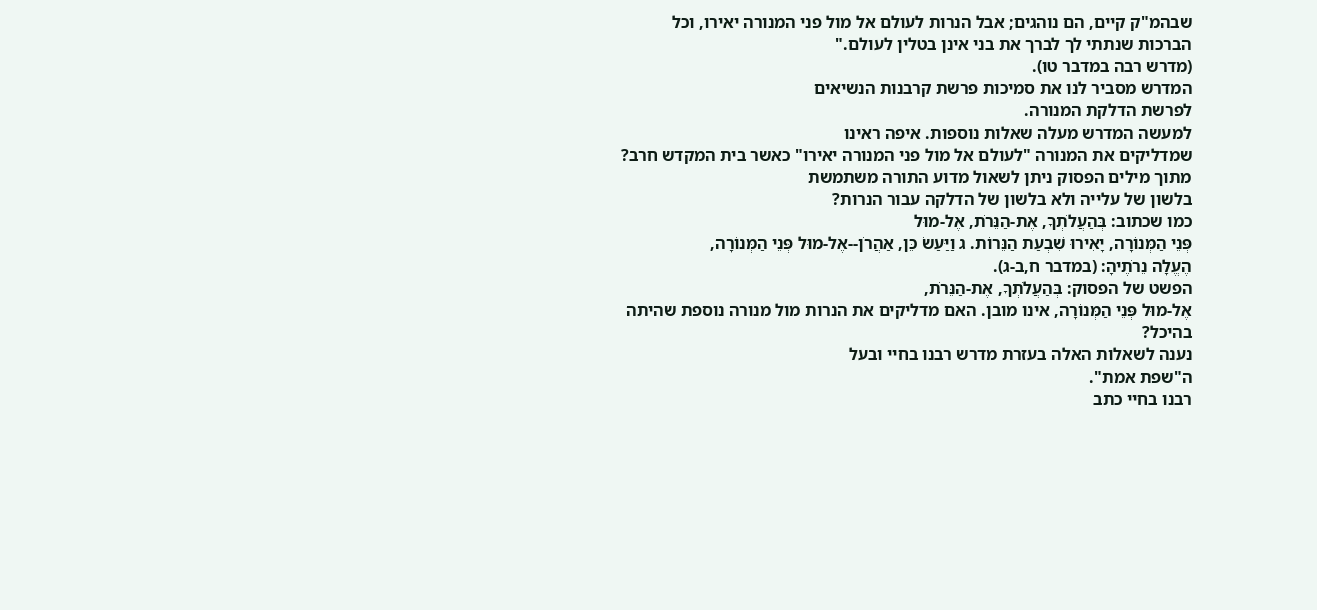שבהמ"ק קיים, הם נוהגים; אבל הנרות לעולם אל מול פני המנורה יאירו, וכל
הברכות שנתתי לך לברך את בני אינן בטלין לעולם."
(מדרש רבה במדבר טו).
המדרש מסביר לנו את סמיכות פרשת קרבנות הנשיאים
לפרשת הדלקת המנורה.
למעשה המדרש מעלה שאלות נוספות. איפה ראינו
שמדליקים את המנורה "לעולם אל מול פני המנורה יאירו" כאשר בית המקדש חרב?
מתוך מילים הפסוק ניתן לשאול מדוע התורה משתמשת
בלשון של עלייה ולא בלשון של הדלקה עבור הנרות?
כמו שכתוב: בְּהַעֲלֹתְךָ, אֶת-הַנֵּרֹת, אֶל-מוּל
פְּנֵי הַמְּנוֹרָה, יָאִירוּ שִׁבְעַת הַנֵּרוֹת. ג וַיַּעַשׂ כֵּן, אַהֲרֹן--אֶל-מוּל פְּנֵי הַמְּנוֹרָה,
הֶעֱלָה נֵרֹתֶיהָ: (במדבר ח,ב-ג).
הפשט של הפסוק: בְּהַעֲלֹתְךָ, אֶת-הַנֵּרֹת,
אֶל-מוּל פְּנֵי הַמְּנוֹרָה, אינו מובן. האם מדליקים את הנרות מול מנורה נוספת שהיתה
בהיכל?
נענה לשאלות האלה בעזרת מדרש רבנו בחיי ובעל
ה"שפת אמת".
רבנו בחיי כתב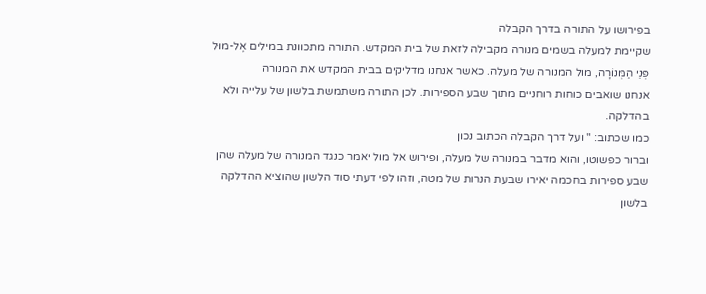בפירושו על התורה בדרך הקבלה
שקיימת למעלה בשמים מנורה מקבילה לזאת של בית המקדש. התורה מתכוונת במילים אֶל-מוּל
פְּנֵי הַמְּנוֹרָה, מול המנורה של מעלה. כאשר אנחנו מדליקים בבית המקדש את המנורה
אנחנו שואבים כוחות רוחניים מתוך שבע הספירות. לכן התורה משתמשת בלשון של עלייה ולא
בהדלקה.
כמו שכתוב: " ועל דרך הקבלה הכתוב נכון
וברור כפשוטו, והוא מדבר במנורה של מעלה, ופירוש אל מול יאמר כנגד המנורה של מעלה שהן
שבע ספירות בחכמה יאירו שבעת הנרות של מטה, וזהו לפי דעתי סוד הלשון שהוציא ההדלקה
בלשון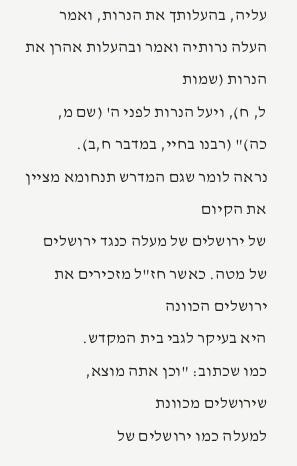עליה, בהעלותך את הנרות, ואמר העלה נרותיה ואמר ובהעלות אהרן את הנרות (שמות
ל, ח), ויעל הנרות לפני ה' (שם מ, כה)" (רבנו בחיי, במדבר ח,ב).
נראה לומר שגם המדרש תנחומא מציין את הקיום
של ירושלים של מעלה כנגד ירושלים של מטה. כאשר חז"ל מזכירים את ירושלים הכוונה
היא בעיקר לגבי בית המקדש.
כמו שכתוב: "וכן אתה מוצא, שירושלים מכוונת
למעלה כמו ירושלים של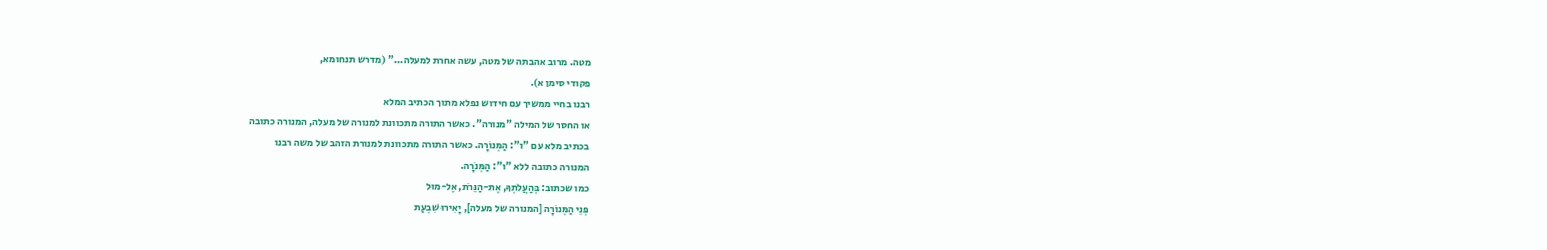מטה. מרוב אהבתה של מטה, עשה אחרת למעלה..." (מדרש תנחומא,
פקודי סימן א).
רבנו בחיי ממשיך עם חידוש נפלא מתוך הכתיב המלא
או החסר של המילה "מנורה". כאשר התורה מתכוונת למנורה של מעלה, המנורה כתובה
בכתיב מלא עם "ו": הַמְּנוֹרָה. כאשר התורה מתכוונת למנורת הזהב של משה רבנו
המנורה כתובה ללא "ו": הַמְּנֹרָה.
כמו שכתוב: בְּהַעֲלֹתְךָ, אֶת-הַנֵּרֹת, אֶל-מוּל
פְּנֵי הַמְּנוֹרָה [המנורה של מעלה], יָאִירוּ שִׁבְעַת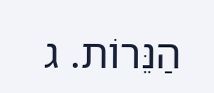הַנֵּרוֹת. ג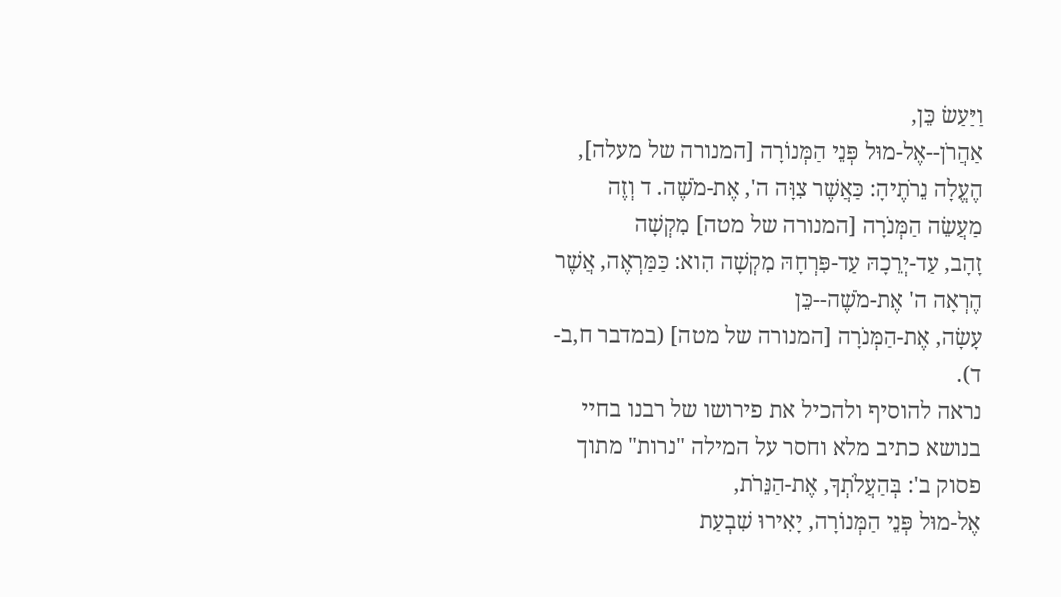וַיַּעַשׂ כֵּן,
אַהֲרֹן--אֶל-מוּל פְּנֵי הַמְּנוֹרָה [המנורה של מעלה], הֶעֱלָה נֵרֹתֶיהָ: כַּאֲשֶׁר צִוָּה ה', אֶת-מֹשֶׁה. ד וְזֶה מַעֲשֵׂה הַמְּנֹרָה [המנורה של מטה] מִקְשָׁה
זָהָב, עַד-יְרֵכָהּ עַד-פִּרְחָהּ מִקְשָׁה הִוא: כַּמַּרְאֶה, אֲשֶׁר הֶרְאָה ה' אֶת-מֹשֶׁה--כֵּן
עָשָׂה, אֶת-הַמְּנֹרָה [המנורה של מטה] (במדבר ח,ב-ד).
נראה להוסיף ולהכיל את פירושו של רבנו בחיי
בנושא כתיב מלא וחסר על המילה "נרות" מתוך פסוק ב': בְּהַעֲלֹתְךָ, אֶת-הַנֵּרֹת,
אֶל-מוּל פְּנֵי הַמְּנוֹרָה, יָאִירוּ שִׁבְעַת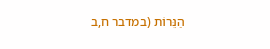הַנֵּרוֹת (במדבר ח,ב